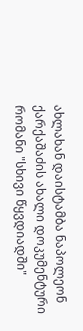ახლახან დაისტამბა ნაპოლეონ ქარქაშაძის ახალი დოკუმენტური რომანი "სხივი წყვდიადში"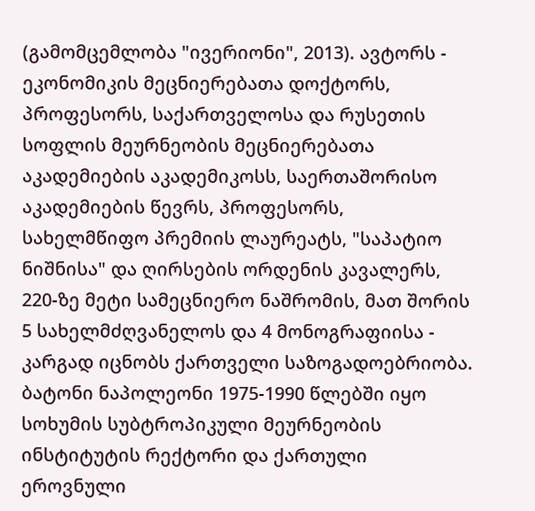(გამომცემლობა "ივერიონი", 2013). ავტორს - ეკონომიკის მეცნიერებათა დოქტორს, პროფესორს, საქართველოსა და რუსეთის სოფლის მეურნეობის მეცნიერებათა აკადემიების აკადემიკოსს, საერთაშორისო აკადემიების წევრს, პროფესორს, სახელმწიფო პრემიის ლაურეატს, "საპატიო ნიშნისა" და ღირსების ორდენის კავალერს, 220-ზე მეტი სამეცნიერო ნაშრომის, მათ შორის 5 სახელმძღვანელოს და 4 მონოგრაფიისა - კარგად იცნობს ქართველი საზოგადოებრიობა. ბატონი ნაპოლეონი 1975-1990 წლებში იყო სოხუმის სუბტროპიკული მეურნეობის ინსტიტუტის რექტორი და ქართული ეროვნული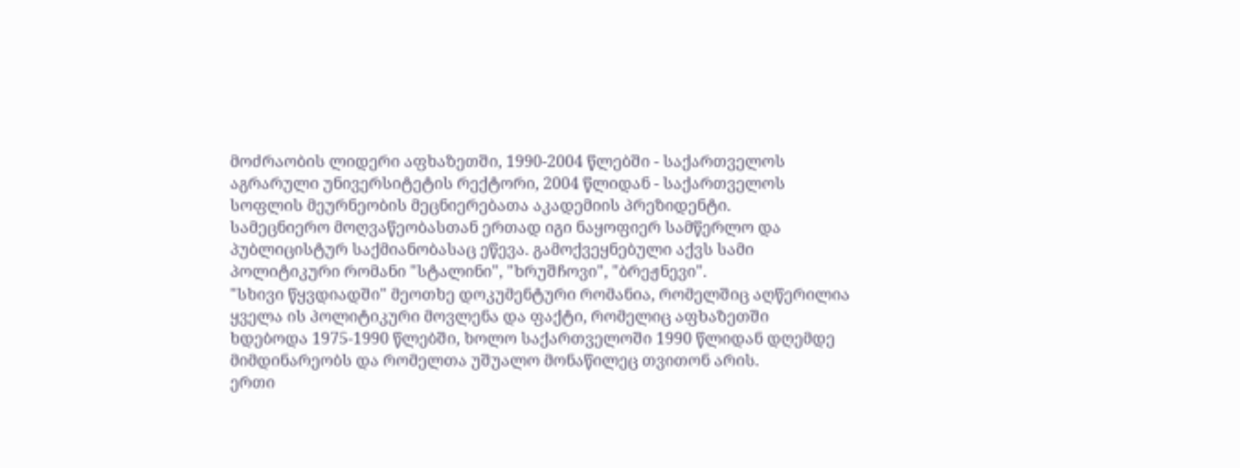მოძრაობის ლიდერი აფხაზეთში, 1990-2004 წლებში - საქართველოს აგრარული უნივერსიტეტის რექტორი, 2004 წლიდან - საქართველოს სოფლის მეურნეობის მეცნიერებათა აკადემიის პრეზიდენტი.
სამეცნიერო მოღვაწეობასთან ერთად იგი ნაყოფიერ სამწერლო და პუბლიცისტურ საქმიანობასაც ეწევა. გამოქვეყნებული აქვს სამი პოლიტიკური რომანი "სტალინი", "ხრუშჩოვი", "ბრეჟნევი".
"სხივი წყვდიადში" მეოთხე დოკუმენტური რომანია, რომელშიც აღწერილია ყველა ის პოლიტიკური მოვლენა და ფაქტი, რომელიც აფხაზეთში ხდებოდა 1975-1990 წლებში, ხოლო საქართველოში 1990 წლიდან დღემდე მიმდინარეობს და რომელთა უშუალო მონაწილეც თვითონ არის.
ერთი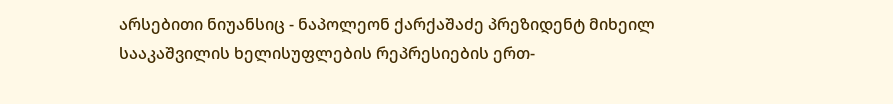არსებითი ნიუანსიც - ნაპოლეონ ქარქაშაძე პრეზიდენტ მიხეილ სააკაშვილის ხელისუფლების რეპრესიების ერთ-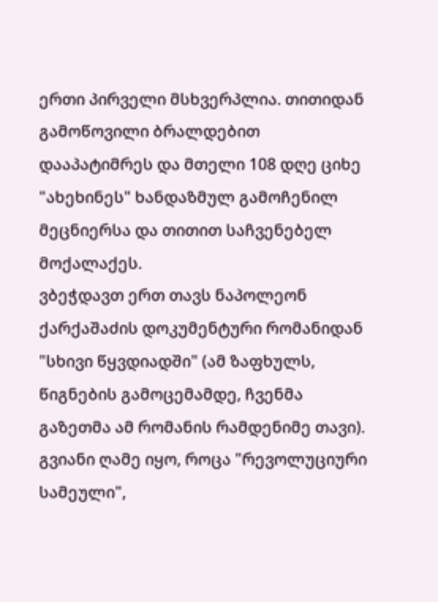ერთი პირველი მსხვერპლია. თითიდან გამოწოვილი ბრალდებით დააპატიმრეს და მთელი 108 დღე ციხე "ახეხინეს" ხანდაზმულ გამოჩენილ მეცნიერსა და თითით საჩვენებელ მოქალაქეს.
ვბეჭდავთ ერთ თავს ნაპოლეონ ქარქაშაძის დოკუმენტური რომანიდან "სხივი წყვდიადში" (ამ ზაფხულს, წიგნების გამოცემამდე, ჩვენმა გაზეთმა ამ რომანის რამდენიმე თავი).
გვიანი ღამე იყო, როცა "რევოლუციური სამეული",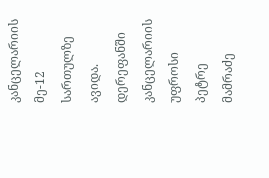კანცელარიის მე-12 სართულზე ავიდა. დერეფანში კანცელარიის უფროსი პეტრე მამრაძე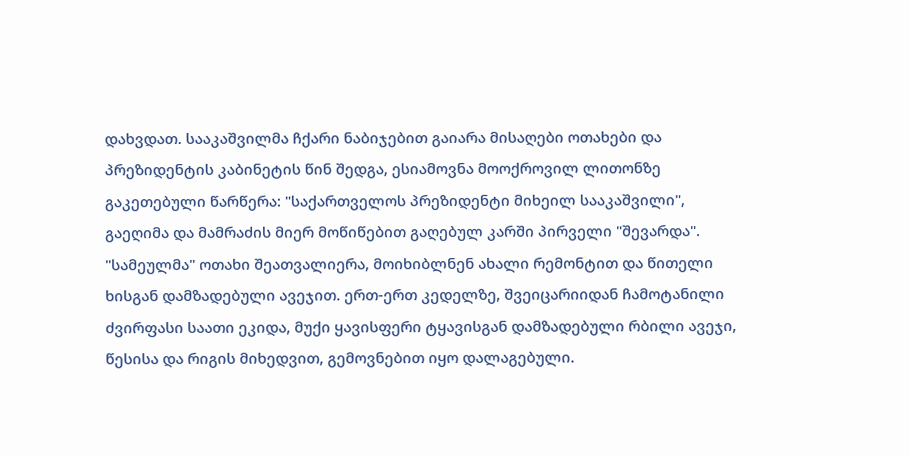დახვდათ. სააკაშვილმა ჩქარი ნაბიჯებით გაიარა მისაღები ოთახები და პრეზიდენტის კაბინეტის წინ შედგა, ესიამოვნა მოოქროვილ ლითონზე გაკეთებული წარწერა: "საქართველოს პრეზიდენტი მიხეილ სააკაშვილი", გაეღიმა და მამრაძის მიერ მოწიწებით გაღებულ კარში პირველი "შევარდა".
"სამეულმა" ოთახი შეათვალიერა, მოიხიბლნენ ახალი რემონტით და წითელი ხისგან დამზადებული ავეჯით. ერთ-ერთ კედელზე, შვეიცარიიდან ჩამოტანილი ძვირფასი საათი ეკიდა, მუქი ყავისფერი ტყავისგან დამზადებული რბილი ავეჯი, წესისა და რიგის მიხედვით, გემოვნებით იყო დალაგებული.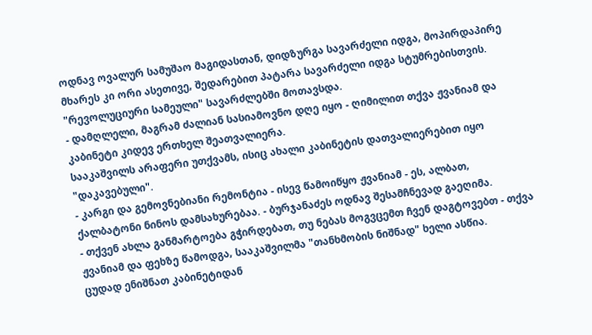ოდნავ ოვალურ სამუშაო მაგიდასთან, დიდზურგა სავარძელი იდგა, მოპირდაპირე მხარეს კი ორი ასეთივე, შედარებით პატარა სავარძელი იდგა სტუმრებისთვის.
"რევოლუციური სამეული" სავარძლებში მოთავსდა.
- დამღლელი, მაგრამ ძალიან სასიამოვნო დღე იყო - ღიმილით თქვა ჟვანიამ და კაბინეტი კიდევ ერთხელ შეათვალიერა.
სააკაშვილს არაფერი უთქვამს, ისიც ახალი კაბინეტის დათვალიერებით იყო "დაკავებული".
- კარგი და გემოვნებიანი რემონტია - ისევ წამოიწყო ჟვანიამ - ეს, ალბათ, ქალბატონი ნინოს დამსახურებაა. - ბურჯანაძეს ოდნავ შესამჩნევად გაეღიმა.
- თქვენ ახლა განმარტოება გჭირდებათ, თუ ნებას მოგვცემთ ჩვენ დაგტოვებთ - თქვა ჟვანიამ და ფეხზე წამოდგა, სააკაშვილმა "თანხმობის ნიშნად" ხელი ასწია.
ცუდად ენიშნათ კაბინეტიდან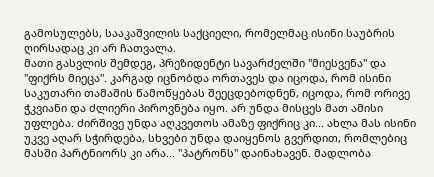გამოსულებს, სააკაშვილის საქციელი, რომელმაც ისინი საუბრის ღირსადაც კი არ ჩათვალა.
მათი გასვლის შემდეგ, პრეზიდენტი სავარძელში "მიესვენა" და "ფიქრს მიეცა". კარგად იცნობდა ორთავეს და იცოდა, რომ ისინი საკუთარი თამაშის წამოწყებას შეეცდებოდნენ, იცოდა, რომ ორივე ჭკვიანი და ძლიერი პიროვნება იყო. არ უნდა მისცეს მათ ამისი უფლება. ძირშივე უნდა აღკვეთოს ამაზე ფიქრიც კი... ახლა მას ისინი უკვე აღარ სჭირდება, სხვები უნდა დაიყენოს გვერდით, რომლებიც მასში პარტნიორს კი არა... "პატრონს" დაინახავენ. მადლობა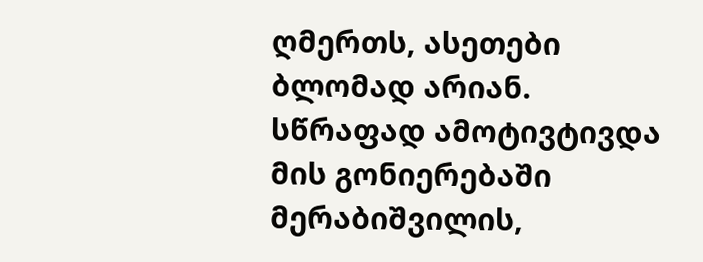ღმერთს, ასეთები ბლომად არიან. სწრაფად ამოტივტივდა მის გონიერებაში მერაბიშვილის,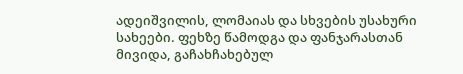ადეიშვილის, ლომაიას და სხვების უსახური სახეები. ფეხზე წამოდგა და ფანჯარასთან მივიდა, გაჩახჩახებულ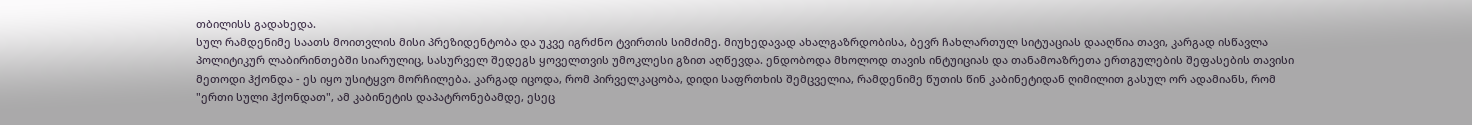თბილისს გადახედა.
სულ რამდენიმე საათს მოითვლის მისი პრეზიდენტობა და უკვე იგრძნო ტვირთის სიმძიმე. მიუხედავად ახალგაზრდობისა, ბევრ ჩახლართულ სიტუაციას დააღწია თავი, კარგად ისწავლა პოლიტიკურ ლაბირინთებში სიარულიც, სასურველ შედეგს ყოველთვის უმოკლესი გზით აღწევდა. ენდობოდა მხოლოდ თავის ინტუიციას და თანამოაზრეთა ერთგულების შეფასების თავისი მეთოდი ჰქონდა - ეს იყო უსიტყვო მორჩილება. კარგად იცოდა, რომ პირველკაცობა, დიდი საფრთხის შემცველია, რამდენიმე წუთის წინ კაბინეტიდან ღიმილით გასულ ორ ადამიანს, რომ "ერთი სული ჰქონდათ", ამ კაბინეტის დაპატრონებამდე, ესეც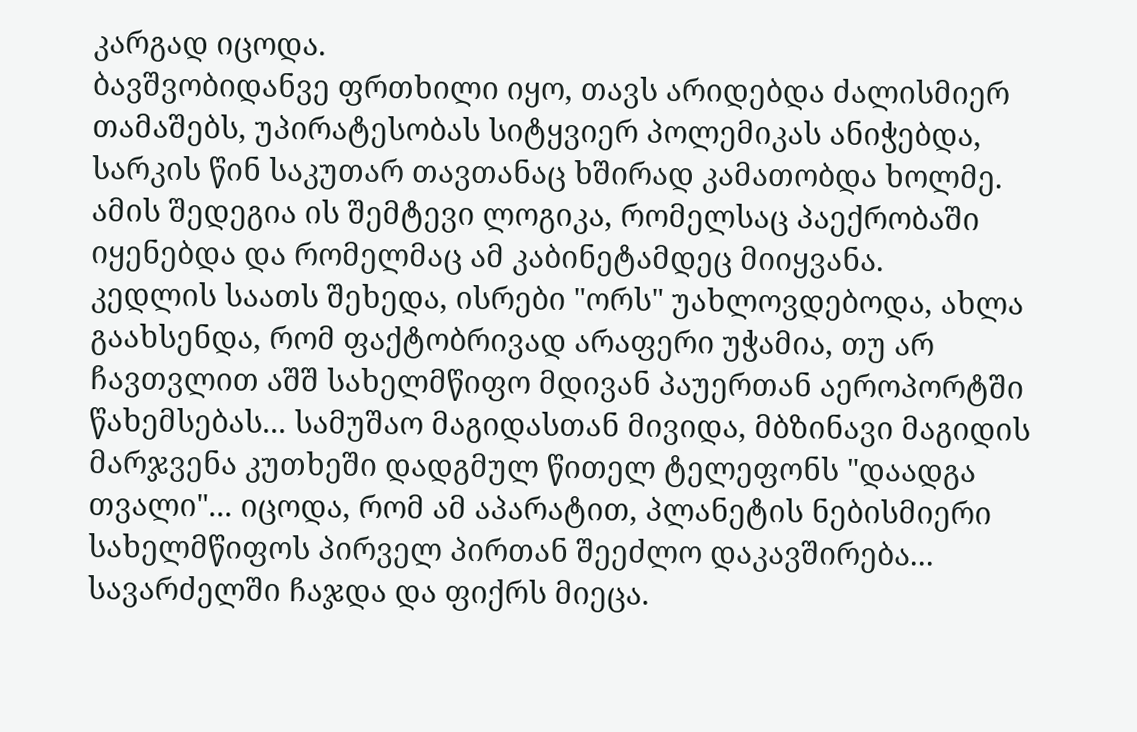კარგად იცოდა.
ბავშვობიდანვე ფრთხილი იყო, თავს არიდებდა ძალისმიერ თამაშებს, უპირატესობას სიტყვიერ პოლემიკას ანიჭებდა, სარკის წინ საკუთარ თავთანაც ხშირად კამათობდა ხოლმე. ამის შედეგია ის შემტევი ლოგიკა, რომელსაც პაექრობაში იყენებდა და რომელმაც ამ კაბინეტამდეც მიიყვანა.
კედლის საათს შეხედა, ისრები "ორს" უახლოვდებოდა, ახლა გაახსენდა, რომ ფაქტობრივად არაფერი უჭამია, თუ არ ჩავთვლით აშშ სახელმწიფო მდივან პაუერთან აეროპორტში წახემსებას... სამუშაო მაგიდასთან მივიდა, მბზინავი მაგიდის მარჯვენა კუთხეში დადგმულ წითელ ტელეფონს "დაადგა თვალი"... იცოდა, რომ ამ აპარატით, პლანეტის ნებისმიერი სახელმწიფოს პირველ პირთან შეეძლო დაკავშირება... სავარძელში ჩაჯდა და ფიქრს მიეცა.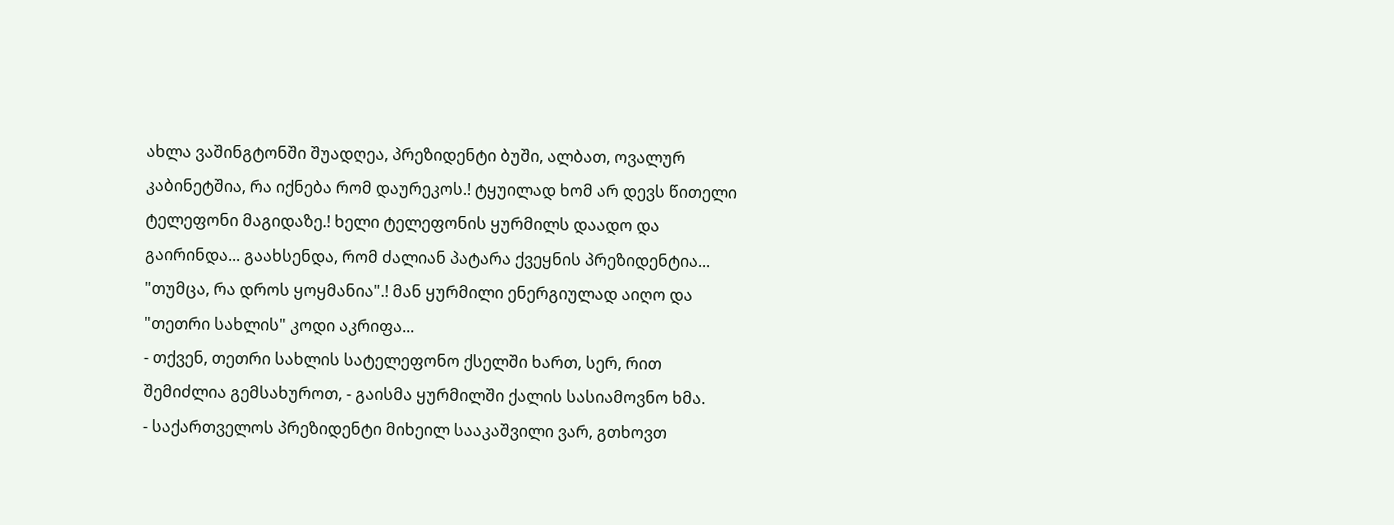ახლა ვაშინგტონში შუადღეა, პრეზიდენტი ბუში, ალბათ, ოვალურ კაბინეტშია, რა იქნება რომ დაურეკოს.! ტყუილად ხომ არ დევს წითელი ტელეფონი მაგიდაზე.! ხელი ტელეფონის ყურმილს დაადო და გაირინდა... გაახსენდა, რომ ძალიან პატარა ქვეყნის პრეზიდენტია... "თუმცა, რა დროს ყოყმანია".! მან ყურმილი ენერგიულად აიღო და "თეთრი სახლის" კოდი აკრიფა...
- თქვენ, თეთრი სახლის სატელეფონო ქსელში ხართ, სერ, რით შემიძლია გემსახუროთ, - გაისმა ყურმილში ქალის სასიამოვნო ხმა.
- საქართველოს პრეზიდენტი მიხეილ სააკაშვილი ვარ, გთხოვთ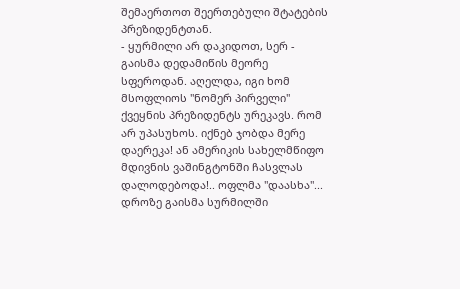შემაერთოთ შეერთებული შტატების პრეზიდენტთან.
- ყურმილი არ დაკიდოთ, სერ - გაისმა დედამიწის მეორე სფეროდან. აღელდა, იგი ხომ მსოფლიოს "ნომერ პირველი" ქვეყნის პრეზიდენტს ურეკავს. რომ არ უპასუხოს. იქნებ ჯობდა მერე დაერეკა! ან ამერიკის სახელმწიფო მდივნის ვაშინგტონში ჩასვლას დალოდებოდა!.. ოფლმა "დაასხა"... დროზე გაისმა სურმილში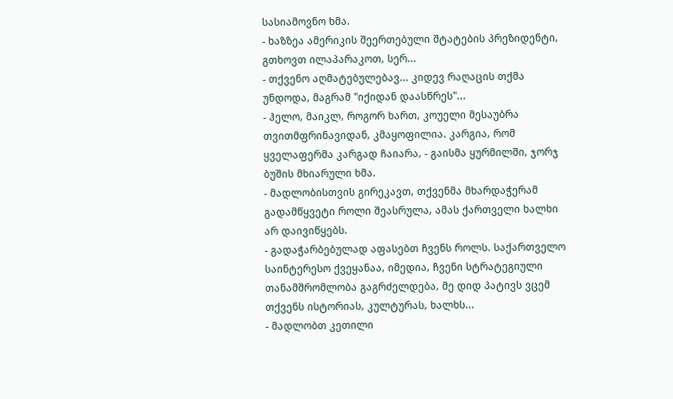სასიამოვნო ხმა.
- ხაზზეა ამერიკის შეერთებული შტატების პრეზიდენტი, გთხოვთ ილაპარაკოთ, სერ...
- თქვენო აღმატებულებავ... კიდევ რაღაცის თქმა უნდოდა, მაგრამ "იქიდან დაასწრეს"...
- ჰელო, მაიკლ, როგორ ხართ, კოუელი მესაუბრა თვითმფრინავიდან, კმაყოფილია. კარგია, რომ ყველაფერმა კარგად ჩაიარა, - გაისმა ყურმილში, ჯორჯ ბუშის მხიარული ხმა.
- მადლობისთვის გირეკავთ, თქვენმა მხარდაჭერამ გადამწყვეტი როლი შეასრულა, ამას ქართველი ხალხი არ დაივიწყებს.
- გადაჭარბებულად აფასებთ ჩვენს როლს. საქართველო საინტერესო ქვეყანაა, იმედია, ჩვენი სტრატეგიული თანამშრომლობა გაგრძელდება, მე დიდ პატივს ვცემ თქვენს ისტორიას, კულტურას, ხალხს...
- მადლობთ კეთილი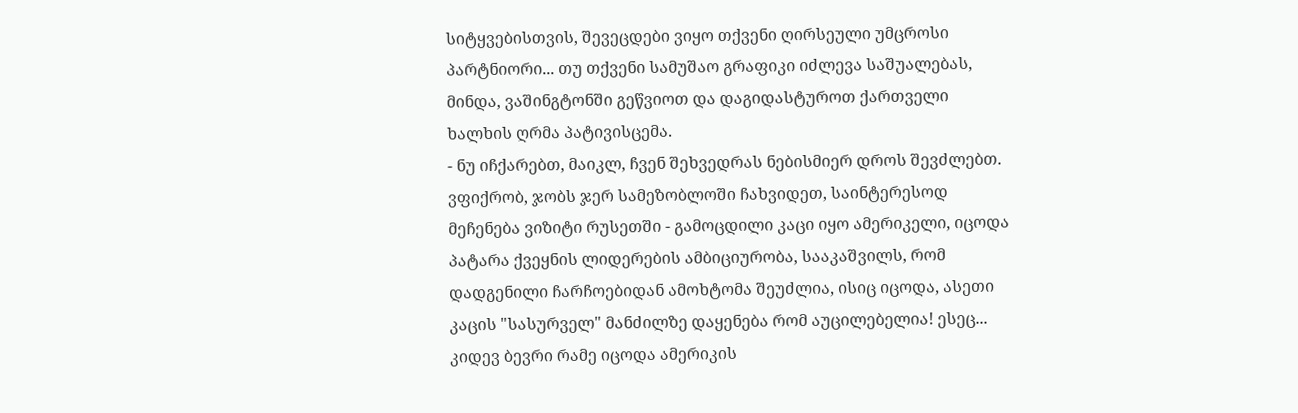სიტყვებისთვის, შევეცდები ვიყო თქვენი ღირსეული უმცროსი პარტნიორი... თუ თქვენი სამუშაო გრაფიკი იძლევა საშუალებას, მინდა, ვაშინგტონში გეწვიოთ და დაგიდასტუროთ ქართველი ხალხის ღრმა პატივისცემა.
- ნუ იჩქარებთ, მაიკლ, ჩვენ შეხვედრას ნებისმიერ დროს შევძლებთ. ვფიქრობ, ჯობს ჯერ სამეზობლოში ჩახვიდეთ, საინტერესოდ მეჩენება ვიზიტი რუსეთში - გამოცდილი კაცი იყო ამერიკელი, იცოდა პატარა ქვეყნის ლიდერების ამბიციურობა, სააკაშვილს, რომ დადგენილი ჩარჩოებიდან ამოხტომა შეუძლია, ისიც იცოდა, ასეთი კაცის "სასურველ" მანძილზე დაყენება რომ აუცილებელია! ესეც... კიდევ ბევრი რამე იცოდა ამერიკის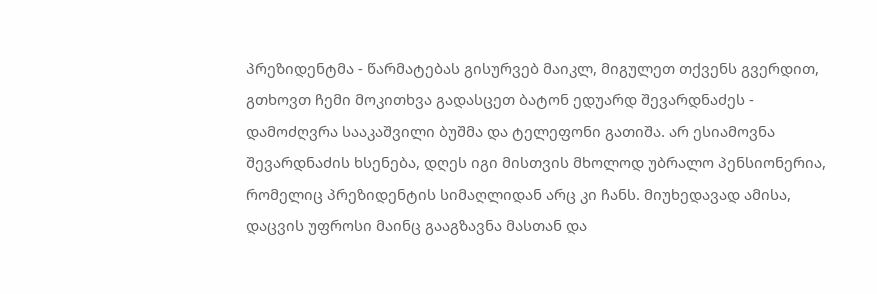პრეზიდენტმა - წარმატებას გისურვებ მაიკლ, მიგულეთ თქვენს გვერდით, გთხოვთ ჩემი მოკითხვა გადასცეთ ბატონ ედუარდ შევარდნაძეს - დამოძღვრა სააკაშვილი ბუშმა და ტელეფონი გათიშა. არ ესიამოვნა შევარდნაძის ხსენება, დღეს იგი მისთვის მხოლოდ უბრალო პენსიონერია, რომელიც პრეზიდენტის სიმაღლიდან არც კი ჩანს. მიუხედავად ამისა, დაცვის უფროსი მაინც გააგზავნა მასთან და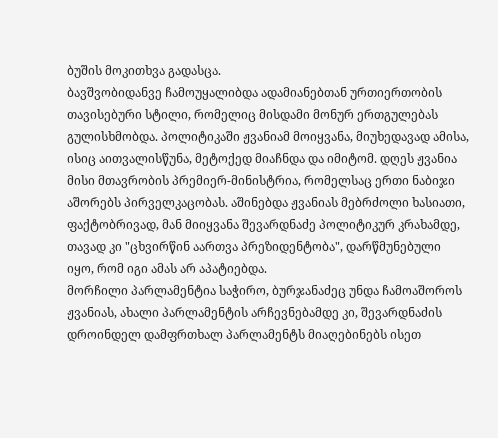ბუშის მოკითხვა გადასცა.
ბავშვობიდანვე ჩამოუყალიბდა ადამიანებთან ურთიერთობის თავისებური სტილი, რომელიც მისდამი მონურ ერთგულებას გულისხმობდა. პოლიტიკაში ჟვანიამ მოიყვანა, მიუხედავად ამისა, ისიც აითვალისწუნა, მეტოქედ მიაჩნდა და იმიტომ. დღეს ჟვანია მისი მთავრობის პრემიერ-მინისტრია, რომელსაც ერთი ნაბიჯი აშორებს პირველკაცობას. აშინებდა ჟვანიას მებრძოლი ხასიათი, ფაქტობრივად, მან მიიყვანა შევარდნაძე პოლიტიკურ კრახამდე, თავად კი "ცხვირწინ აართვა პრეზიდენტობა", დარწმუნებული იყო, რომ იგი ამას არ აპატიებდა.
მორჩილი პარლამენტია საჭირო, ბურჯანაძეც უნდა ჩამოაშოროს ჟვანიას, ახალი პარლამენტის არჩევნებამდე კი, შევარდნაძის დროინდელ დამფრთხალ პარლამენტს მიაღებინებს ისეთ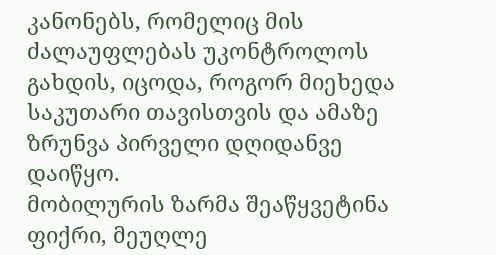კანონებს, რომელიც მის ძალაუფლებას უკონტროლოს გახდის, იცოდა, როგორ მიეხედა საკუთარი თავისთვის და ამაზე ზრუნვა პირველი დღიდანვე დაიწყო.
მობილურის ზარმა შეაწყვეტინა ფიქრი, მეუღლე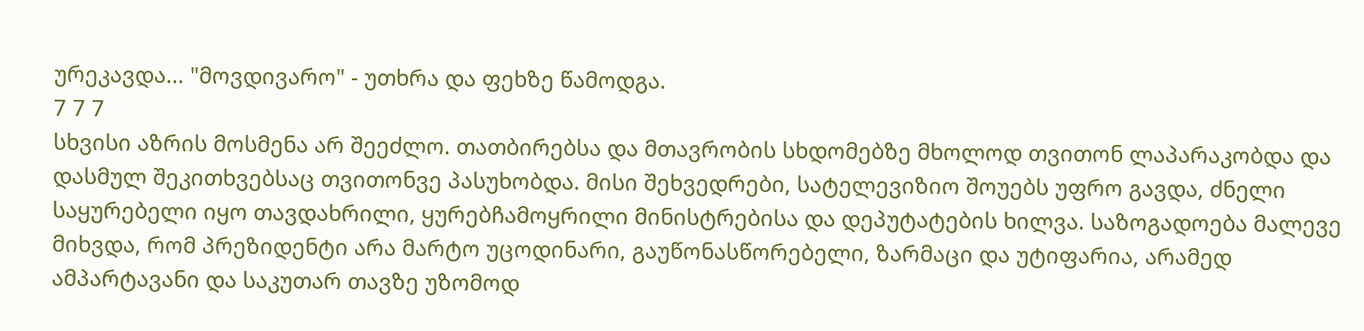ურეკავდა... "მოვდივარო" - უთხრა და ფეხზე წამოდგა.
7 7 7
სხვისი აზრის მოსმენა არ შეეძლო. თათბირებსა და მთავრობის სხდომებზე მხოლოდ თვითონ ლაპარაკობდა და დასმულ შეკითხვებსაც თვითონვე პასუხობდა. მისი შეხვედრები, სატელევიზიო შოუებს უფრო გავდა, ძნელი საყურებელი იყო თავდახრილი, ყურებჩამოყრილი მინისტრებისა და დეპუტატების ხილვა. საზოგადოება მალევე მიხვდა, რომ პრეზიდენტი არა მარტო უცოდინარი, გაუწონასწორებელი, ზარმაცი და უტიფარია, არამედ ამპარტავანი და საკუთარ თავზე უზომოდ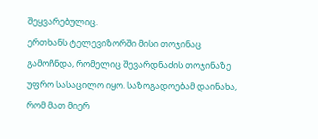შეყვარებულიც.
ერთხანს ტელევიზორში მისი თოჯინაც გამოჩნდა, რომელიც შევარდნაძის თოჯინაზე უფრო სასაცილო იყო. საზოგადოებამ დაინახა, რომ მათ მიერ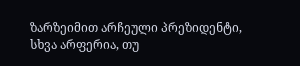ზარზეიმით არჩეული პრეზიდენტი, სხვა არფერია, თუ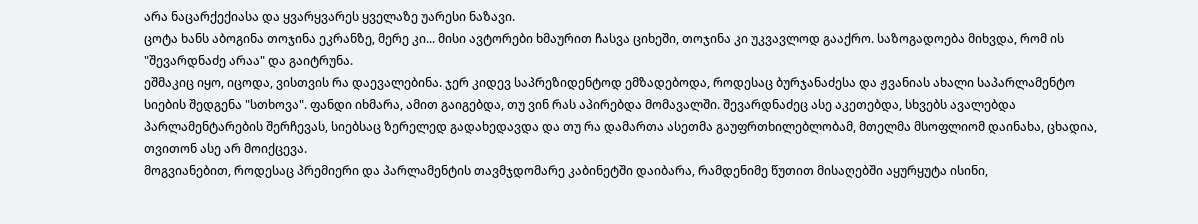არა ნაცარქექიასა და ყვარყვარეს ყველაზე უარესი ნაზავი.
ცოტა ხანს აბოგინა თოჯინა ეკრანზე, მერე კი... მისი ავტორები ხმაურით ჩასვა ციხეში, თოჯინა კი უკვავლოდ გააქრო. საზოგადოება მიხვდა, რომ ის "შევარდნაძე არაა" და გაიტრუნა.
ეშმაკიც იყო, იცოდა, ვისთვის რა დაევალებინა. ჯერ კიდევ საპრეზიდენტოდ ემზადებოდა, როდესაც ბურჯანაძესა და ჟვანიას ახალი საპარლამენტო სიების შედგენა "სთხოვა". ფანდი იხმარა, ამით გაიგებდა, თუ ვინ რას აპირებდა მომავალში. შევარდნაძეც ასე აკეთებდა, სხვებს ავალებდა პარლამენტარების შერჩევას, სიებსაც ზერელედ გადახედავდა და თუ რა დამართა ასეთმა გაუფრთხილებლობამ, მთელმა მსოფლიომ დაინახა, ცხადია, თვითონ ასე არ მოიქცევა.
მოგვიანებით, როდესაც პრემიერი და პარლამენტის თავმჯდომარე კაბინეტში დაიბარა, რამდენიმე წუთით მისაღებში აყურყუტა ისინი,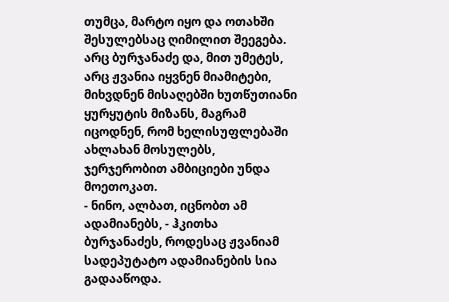თუმცა, მარტო იყო და ოთახში შესულებსაც ღიმილით შეეგება.
არც ბურჯანაძე და, მით უმეტეს, არც ჟვანია იყვნენ მიამიტები, მიხვდნენ მისაღებში ხუთწუთიანი ყურყუტის მიზანს, მაგრამ იცოდნენ, რომ ხელისუფლებაში ახლახან მოსულებს, ჯერჯერობით ამბიციები უნდა მოეთოკათ.
- ნინო, ალბათ, იცნობთ ამ ადამიანებს, - ჰკითხა ბურჯანაძეს, როდესაც ჟვანიამ სადეპუტატო ადამიანების სია გადააწოდა.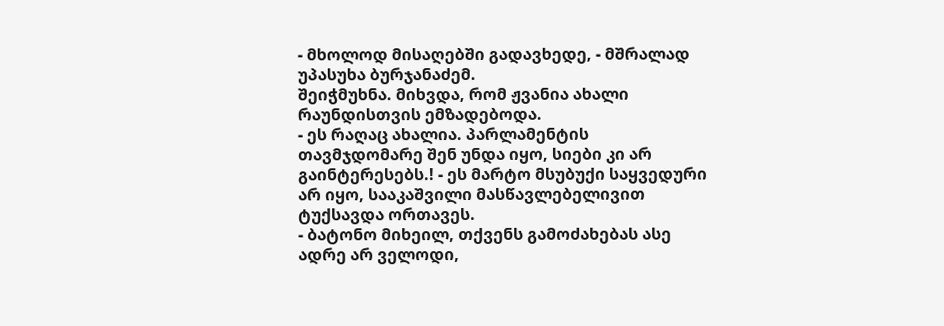- მხოლოდ მისაღებში გადავხედე, - მშრალად უპასუხა ბურჯანაძემ.
შეიჭმუხნა. მიხვდა, რომ ჟვანია ახალი რაუნდისთვის ემზადებოდა.
- ეს რაღაც ახალია. პარლამენტის თავმჯდომარე შენ უნდა იყო, სიები კი არ გაინტერესებს.! - ეს მარტო მსუბუქი საყვედური არ იყო, სააკაშვილი მასწავლებელივით ტუქსავდა ორთავეს.
- ბატონო მიხეილ, თქვენს გამოძახებას ასე ადრე არ ველოდი,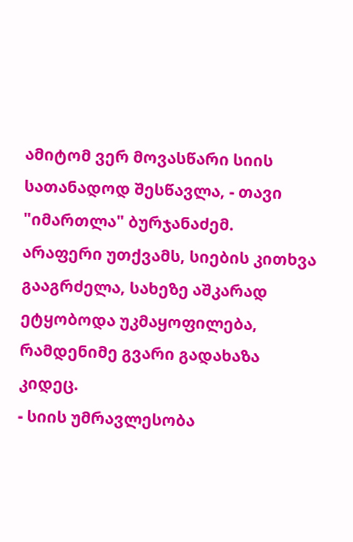ამიტომ ვერ მოვასწარი სიის სათანადოდ შესწავლა, - თავი "იმართლა" ბურჯანაძემ.
არაფერი უთქვამს, სიების კითხვა გააგრძელა, სახეზე აშკარად ეტყობოდა უკმაყოფილება, რამდენიმე გვარი გადახაზა კიდეც.
- სიის უმრავლესობა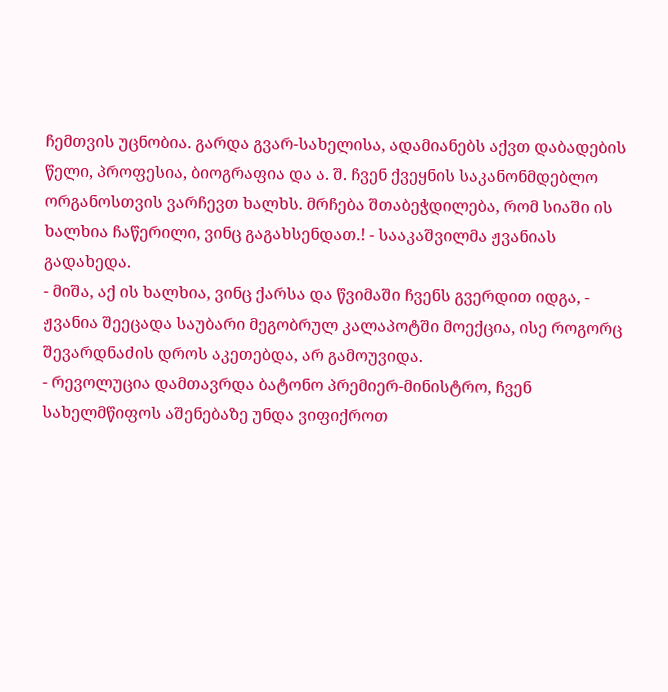ჩემთვის უცნობია. გარდა გვარ-სახელისა, ადამიანებს აქვთ დაბადების წელი, პროფესია, ბიოგრაფია და ა. შ. ჩვენ ქვეყნის საკანონმდებლო ორგანოსთვის ვარჩევთ ხალხს. მრჩება შთაბეჭდილება, რომ სიაში ის ხალხია ჩაწერილი, ვინც გაგახსენდათ.! - სააკაშვილმა ჟვანიას გადახედა.
- მიშა, აქ ის ხალხია, ვინც ქარსა და წვიმაში ჩვენს გვერდით იდგა, - ჟვანია შეეცადა საუბარი მეგობრულ კალაპოტში მოექცია, ისე როგორც შევარდნაძის დროს აკეთებდა, არ გამოუვიდა.
- რევოლუცია დამთავრდა ბატონო პრემიერ-მინისტრო, ჩვენ სახელმწიფოს აშენებაზე უნდა ვიფიქროთ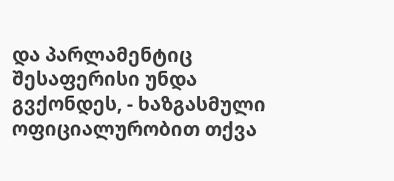და პარლამენტიც შესაფერისი უნდა გვქონდეს, - ხაზგასმული ოფიციალურობით თქვა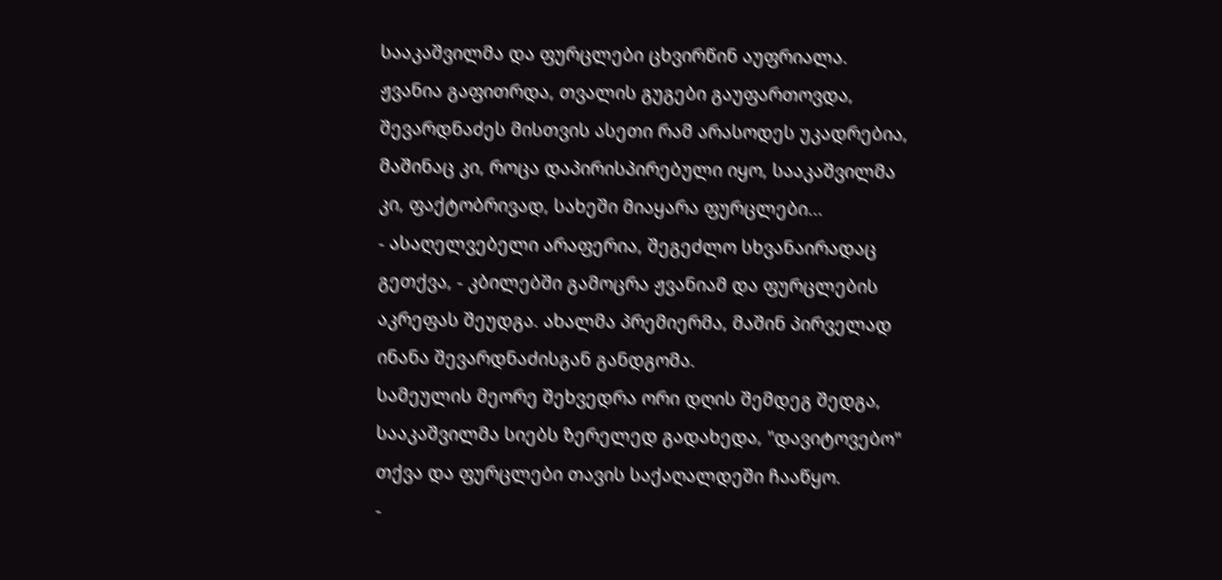სააკაშვილმა და ფურცლები ცხვირწინ აუფრიალა.
ჟვანია გაფითრდა, თვალის გუგები გაუფართოვდა, შევარდნაძეს მისთვის ასეთი რამ არასოდეს უკადრებია, მაშინაც კი, როცა დაპირისპირებული იყო, სააკაშვილმა კი, ფაქტობრივად, სახეში მიაყარა ფურცლები...
- ასაღელვებელი არაფერია, შეგეძლო სხვანაირადაც გეთქვა, - კბილებში გამოცრა ჟვანიამ და ფურცლების აკრეფას შეუდგა. ახალმა პრემიერმა, მაშინ პირველად ინანა შევარდნაძისგან განდგომა.
სამეულის მეორე შეხვედრა ორი დღის შემდეგ შედგა, სააკაშვილმა სიებს ზერელედ გადახედა, "დავიტოვებო" თქვა და ფურცლები თავის საქაღალდეში ჩააწყო.
-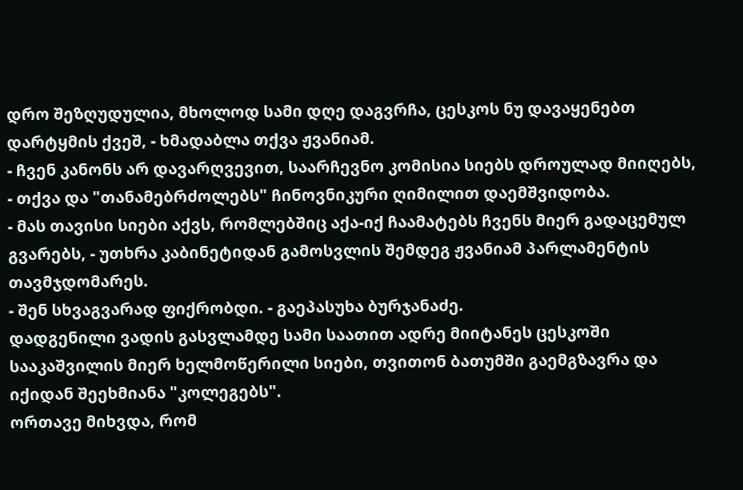დრო შეზღუდულია, მხოლოდ სამი დღე დაგვრჩა, ცესკოს ნუ დავაყენებთ დარტყმის ქვეშ, - ხმადაბლა თქვა ჟვანიამ.
- ჩვენ კანონს არ დავარღვევით, საარჩევნო კომისია სიებს დროულად მიიღებს, - თქვა და "თანამებრძოლებს" ჩინოვნიკური ღიმილით დაემშვიდობა.
- მას თავისი სიები აქვს, რომლებშიც აქა-იქ ჩაამატებს ჩვენს მიერ გადაცემულ გვარებს, - უთხრა კაბინეტიდან გამოსვლის შემდეგ ჟვანიამ პარლამენტის თავმჯდომარეს.
- შენ სხვაგვარად ფიქრობდი. - გაეპასუხა ბურჯანაძე.
დადგენილი ვადის გასვლამდე სამი საათით ადრე მიიტანეს ცესკოში სააკაშვილის მიერ ხელმოწერილი სიები, თვითონ ბათუმში გაემგზავრა და იქიდან შეეხმიანა "კოლეგებს".
ორთავე მიხვდა, რომ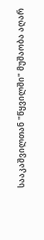სააკაშვილთან "წყვილში" მუშაობა აღარ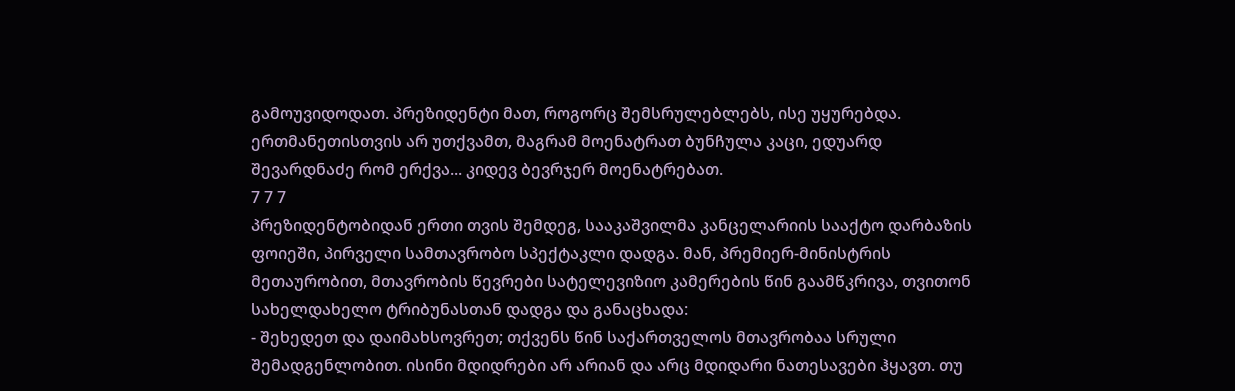გამოუვიდოდათ. პრეზიდენტი მათ, როგორც შემსრულებლებს, ისე უყურებდა. ერთმანეთისთვის არ უთქვამთ, მაგრამ მოენატრათ ბუნჩულა კაცი, ედუარდ შევარდნაძე რომ ერქვა... კიდევ ბევრჯერ მოენატრებათ.
7 7 7
პრეზიდენტობიდან ერთი თვის შემდეგ, სააკაშვილმა კანცელარიის სააქტო დარბაზის ფოიეში, პირველი სამთავრობო სპექტაკლი დადგა. მან, პრემიერ-მინისტრის მეთაურობით, მთავრობის წევრები სატელევიზიო კამერების წინ გაამწკრივა, თვითონ სახელდახელო ტრიბუნასთან დადგა და განაცხადა:
- შეხედეთ და დაიმახსოვრეთ; თქვენს წინ საქართველოს მთავრობაა სრული შემადგენლობით. ისინი მდიდრები არ არიან და არც მდიდარი ნათესავები ჰყავთ. თუ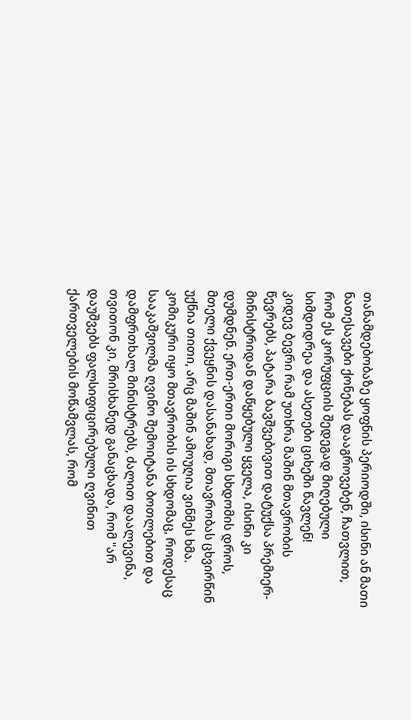თანამდებობაზე ყოფნის პერიოდში, ისინი ან მათი ნათესავები ქონებას დააგროვებენ, ჩათვლით, რომ ეს კორუფციის შედეგად მიღებული სიმდიდრეა და ასეთები ციხეში წავლენ!
კიდევ ბევრი რამ უთხრა მაშინ მთავრობის წევრებს, პატარა ბავშვებივით დატუქსა პრემიერ-მინისტრიდან დაწყებული ყველა, ისინი კი დუმდნენ. ერთ-ერთი მორიგი სხდომის დროს, მთელი ქვეყნის დასანახად, მთავრობას ცხვირწინ უქნია თითი, არც მაშინ ამოუღია ვინმეს ხმა.
კომიკური იყო მთავრობის ის სხდომაც, როდესაც სააკაშვილმა ღვინო შემოიტანა ბოთლებით და დამფრთხალ მინისტრებს, ძალით დაალევინა, თვითონ კი, მრისხანედ განაცხადა, რომ "არ დაუშვებს ფალსიფიცირებული ღვინით ქართველების მოწამვლას, რომ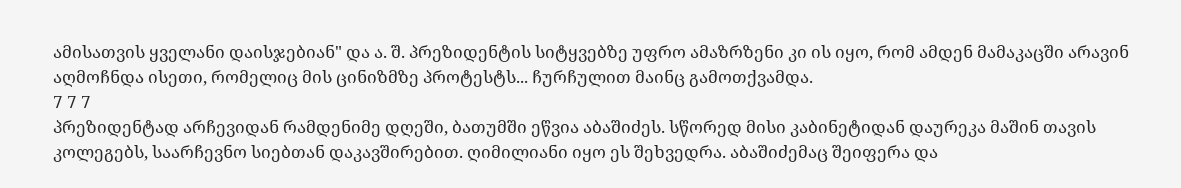ამისათვის ყველანი დაისჯებიან" და ა. შ. პრეზიდენტის სიტყვებზე უფრო ამაზრზენი კი ის იყო, რომ ამდენ მამაკაცში არავინ აღმოჩნდა ისეთი, რომელიც მის ცინიზმზე პროტესტს... ჩურჩულით მაინც გამოთქვამდა.
7 7 7
პრეზიდენტად არჩევიდან რამდენიმე დღეში, ბათუმში ეწვია აბაშიძეს. სწორედ მისი კაბინეტიდან დაურეკა მაშინ თავის კოლეგებს, საარჩევნო სიებთან დაკავშირებით. ღიმილიანი იყო ეს შეხვედრა. აბაშიძემაც შეიფერა და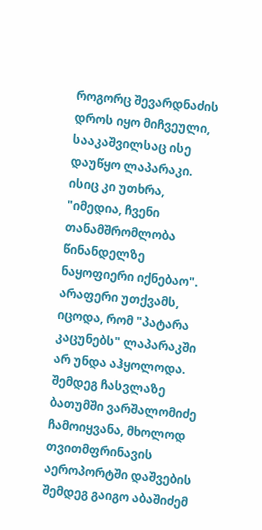როგორც შევარდნაძის დროს იყო მიჩვეული, სააკაშვილსაც ისე დაუწყო ლაპარაკი. ისიც კი უთხრა, "იმედია, ჩვენი თანამშრომლობა წინანდელზე ნაყოფიერი იქნებაო". არაფერი უთქვამს, იცოდა, რომ "პატარა კაცუნებს" ლაპარაკში არ უნდა აჰყოლოდა.
შემდეგ ჩასვლაზე ბათუმში ვარშალომიძე ჩამოიყვანა, მხოლოდ თვითმფრინავის აეროპორტში დაშვების შემდეგ გაიგო აბაშიძემ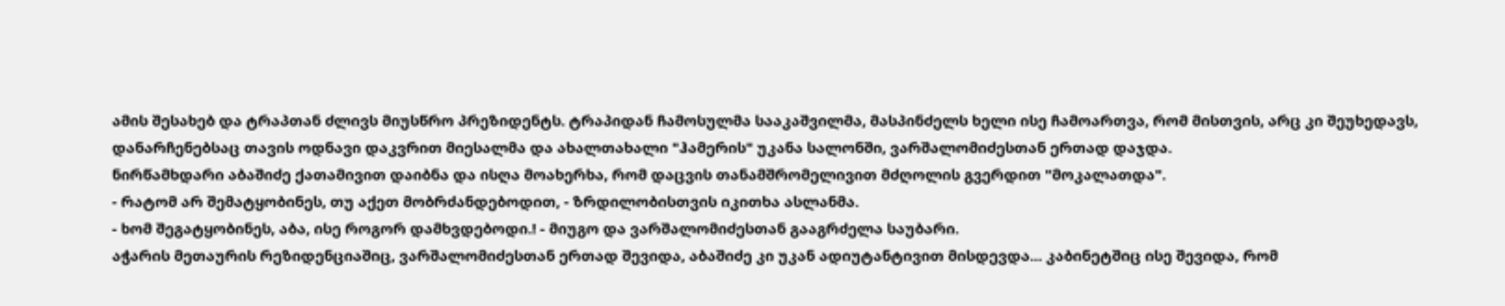ამის შესახებ და ტრაპთან ძლივს მიუსწრო პრეზიდენტს. ტრაპიდან ჩამოსულმა სააკაშვილმა, მასპინძელს ხელი ისე ჩამოართვა, რომ მისთვის, არც კი შეუხედავს, დანარჩენებსაც თავის ოდნავი დაკვრით მიესალმა და ახალთახალი "ჰამერის" უკანა სალონში, ვარშალომიძესთან ერთად დაჯდა.
ნირწამხდარი აბაშიძე ქათამივით დაიბნა და ისღა მოახერხა, რომ დაცვის თანამშრომელივით მძღოლის გვერდით "მოკალათდა".
- რატომ არ შემატყობინეს, თუ აქეთ მობრძანდებოდით, - ზრდილობისთვის იკითხა ასლანმა.
- ხომ შეგატყობინეს, აბა, ისე როგორ დამხვდებოდი.! - მიუგო და ვარშალომიძესთან გააგრძელა საუბარი.
აჭარის მეთაურის რეზიდენციაშიც, ვარშალომიძესთან ერთად შევიდა, აბაშიძე კი უკან ადიუტანტივით მისდევდა... კაბინეტშიც ისე შევიდა, რომ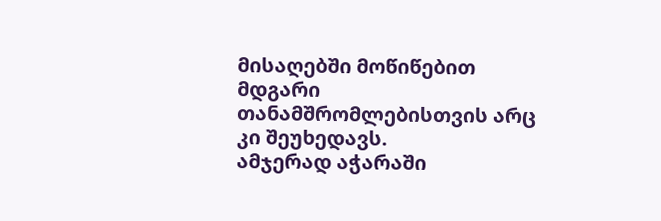მისაღებში მოწიწებით მდგარი თანამშრომლებისთვის არც კი შეუხედავს.
ამჯერად აჭარაში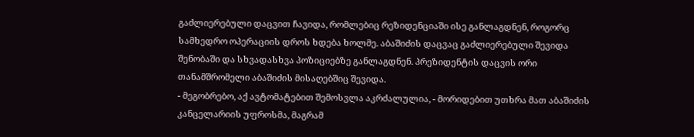გაძლიერებული დაცვით ჩავიდა, რომლებიც რეზიდენციაში ისე განლაგდნენ, როგორც სამხედრო ოპერაციის დროს ხდება ხოლმე. აბაშიძის დაცვაც გაძლიერებული შევიდა შენობაში და სხვადასხვა პოზიციებზე განლაგდნენ. პრეზიდენტის დაცვის ორი თანამშრომელი აბაშიძის მისაღებშიც შევიდა.
- მეგობრებო, აქ ავტომატებით შემოსვლა აკრძალულია, - მორიდებით უთხრა მათ აბაშიძის კანცელარიის უფროსმა, მაგრამ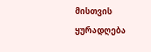მისთვის ყურადღება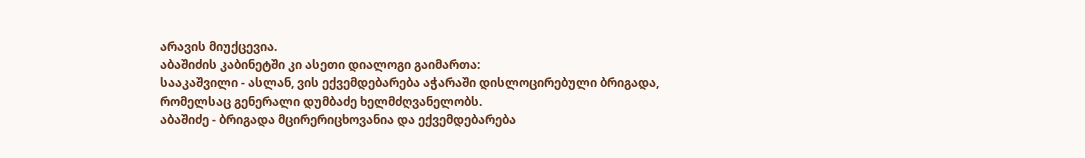არავის მიუქცევია.
აბაშიძის კაბინეტში კი ასეთი დიალოგი გაიმართა:
სააკაშვილი - ასლან, ვის ექვემდებარება აჭარაში დისლოცირებული ბრიგადა, რომელსაც გენერალი დუმბაძე ხელმძღვანელობს.
აბაშიძე - ბრიგადა მცირერიცხოვანია და ექვემდებარება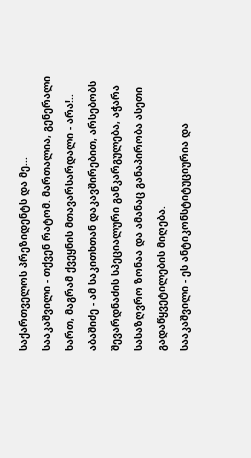საქართველოს პრეზიდენტს და მე...
სააკაშვილი - თქვენ რატომ. მართალია, გენერალი ხართ, მაგრამ ქვეყნის მთავარსარდალი - არა!..
აბაშიძე - ამ საკითხთან დაკავშირებით, არსებობს შევარდნაძის სპეციალური განკარგულება, აჭარა სასაზღვრო ზონაა და ამანაც განაპირობა ასეთი გადაწყვეტილების მიღება.
სააკაშვილი - ეს ანტიკონსტიტუციურია და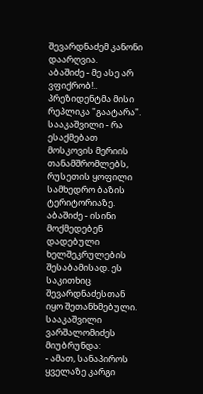შევარდნაძემ კანონი დაარღვია.
აბაშიძე - მე ასე არ ვფიქრობ!..
პრეზიდენტმა მისი რეპლიკა "გაატარა".
სააკაშვილი - რა ესაქმებათ მოსკოვის მერიის თანამშრომლებს, რუსეთის ყოფილი სამხედრო ბაზის ტერიტორიაზე.
აბაშიძე - ისინი მოქმედებენ დადებული ხელშეკრულების შესაბამისად. ეს საკითხიც შევარდნაძესთან იყო შეთანხმებული.
სააკაშვილი ვარშალომიძეს მიუბრუნდა:
- ამათ, სანაპიროს ყველაზე კარგი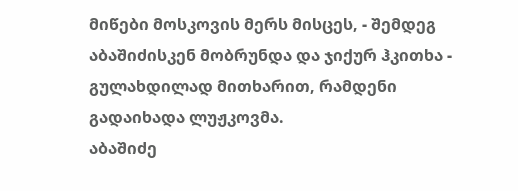მიწები მოსკოვის მერს მისცეს, - შემდეგ აბაშიძისკენ მობრუნდა და ჯიქურ ჰკითხა - გულახდილად მითხარით, რამდენი გადაიხადა ლუჟკოვმა.
აბაშიძე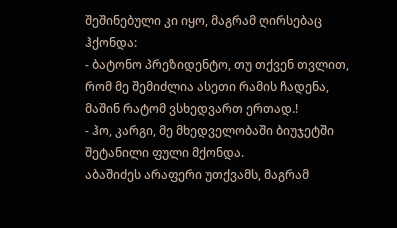შეშინებული კი იყო, მაგრამ ღირსებაც ჰქონდა:
- ბატონო პრეზიდენტო, თუ თქვენ თვლით, რომ მე შემიძლია ასეთი რამის ჩადენა, მაშინ რატომ ვსხედვართ ერთად.!
- ჰო, კარგი, მე მხედველობაში ბიუჯეტში შეტანილი ფული მქონდა.
აბაშიძეს არაფერი უთქვამს, მაგრამ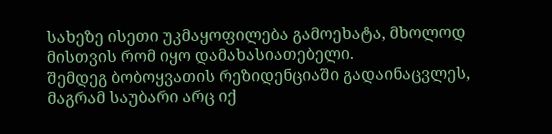სახეზე ისეთი უკმაყოფილება გამოეხატა, მხოლოდ მისთვის რომ იყო დამახასიათებელი.
შემდეგ ბობოყვათის რეზიდენციაში გადაინაცვლეს, მაგრამ საუბარი არც იქ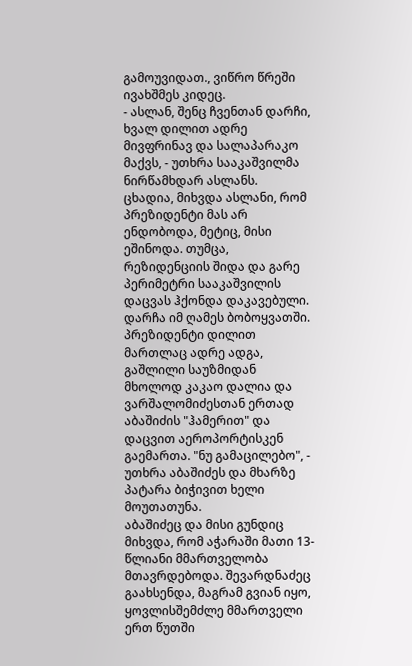გამოუვიდათ., ვიწრო წრეში ივახშმეს კიდეც.
- ასლან, შენც ჩვენთან დარჩი, ხვალ დილით ადრე მივფრინავ და სალაპარაკო მაქვს, - უთხრა სააკაშვილმა ნირწამხდარ ასლანს.
ცხადია, მიხვდა ასლანი, რომ პრეზიდენტი მას არ ენდობოდა, მეტიც, მისი ეშინოდა. თუმცა, რეზიდენციის შიდა და გარე პერიმეტრი სააკაშვილის დაცვას ჰქონდა დაკავებული. დარჩა იმ ღამეს ბობოყვათში. პრეზიდენტი დილით მართლაც ადრე ადგა, გაშლილი საუზმიდან მხოლოდ კაკაო დალია და ვარშალომიძესთან ერთად აბაშიძის "ჰამერით" და დაცვით აეროპორტისკენ გაემართა. "ნუ გამაცილებო", - უთხრა აბაშიძეს და მხარზე პატარა ბიჭივით ხელი მოუთათუნა.
აბაშიძეც და მისი გუნდიც მიხვდა, რომ აჭარაში მათი 13-წლიანი მმართველობა მთავრდებოდა. შევარდნაძეც გაახსენდა, მაგრამ გვიან იყო, ყოვლისშემძლე მმართველი ერთ წუთში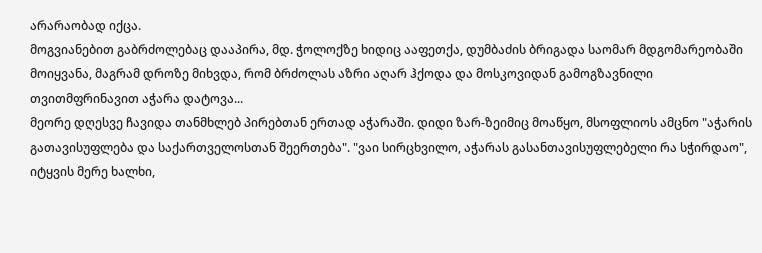არარაობად იქცა.
მოგვიანებით გაბრძოლებაც დააპირა, მდ. ჭოლოქზე ხიდიც ააფეთქა, დუმბაძის ბრიგადა საომარ მდგომარეობაში მოიყვანა, მაგრამ დროზე მიხვდა, რომ ბრძოლას აზრი აღარ ჰქოდა და მოსკოვიდან გამოგზავნილი თვითმფრინავით აჭარა დატოვა...
მეორე დღესვე ჩავიდა თანმხლებ პირებთან ერთად აჭარაში. დიდი ზარ-ზეიმიც მოაწყო, მსოფლიოს ამცნო "აჭარის გათავისუფლება და საქართველოსთან შეერთება". "ვაი სირცხვილო, აჭარას გასანთავისუფლებელი რა სჭირდაო", იტყვის მერე ხალხი,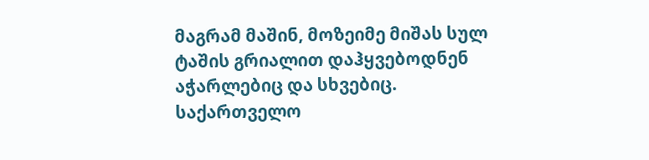მაგრამ მაშინ, მოზეიმე მიშას სულ ტაშის გრიალით დაჰყვებოდნენ აჭარლებიც და სხვებიც.
საქართველო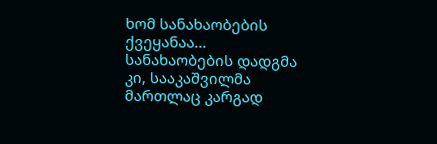ხომ სანახაობების ქვეყანაა... სანახაობების დადგმა კი, სააკაშვილმა მართლაც კარგად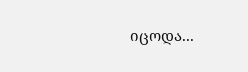იცოდა...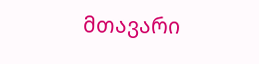მთავარი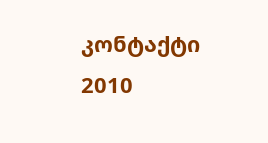კონტაქტი
2010